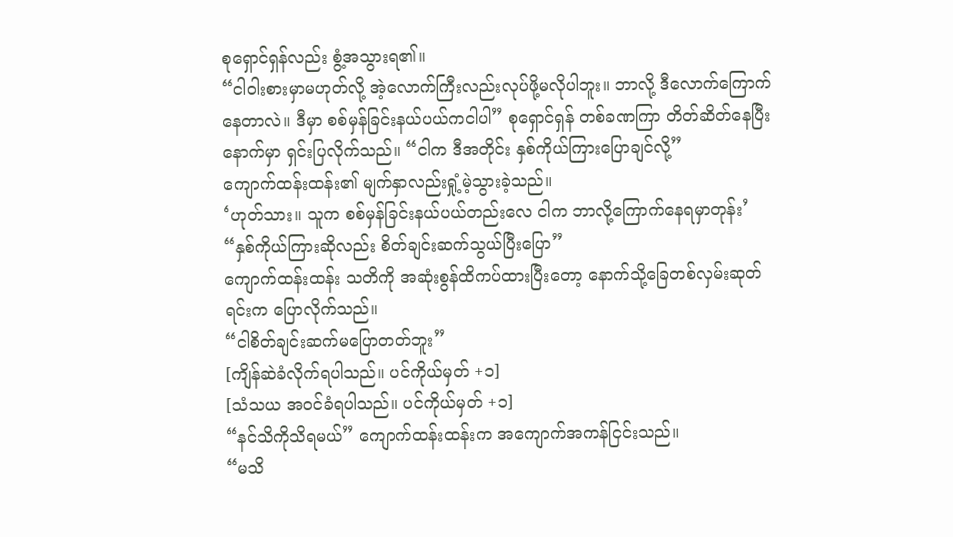စုရှောင်ရှန်လည်း စွံ့အသွားရ၏။
“ငါဝါးစားမှာမဟုတ်လို့ အဲ့လောက်ကြီးလည်းလုပ်ဖို့မလိုပါဘူး။ ဘာလို့ ဒီလောက်ကြောက်နေတာလဲ။ ဒီမှာ စစ်မှန်ခြင်းနယ်ပယ်ကငါပါ” စုရှောင်ရှန် တစ်ခဏကြာ တိတ်ဆိတ်နေပြီးနောက်မှာ ရှင်းပြလိုက်သည်။ “ငါက ဒီအတိုင်း နှစ်ကိုယ်ကြားပြောချင်လို့”
ကျောက်ထန်းထန်း၏ မျက်နှာလည်းရှုံ့မဲ့သွားခဲ့သည်။
‘ဟုတ်သား။ သူက စစ်မှန်ခြင်းနယ်ပယ်တည်းလေ ငါက ဘာလို့ကြောက်နေရမှာတုန်း’
“နှစ်ကိုယ်ကြားဆိုလည်း စိတ်ချင်းဆက်သွယ်ပြီးပြော”
ကျောက်ထန်းထန်း သတိကို အဆုံးစွန်ထိကပ်ထားပြီးတော့ နောက်သို့ခြေတစ်လှမ်းဆုတ်ရင်းက ပြောလိုက်သည်။
“ငါစိတ်ချင်းဆက်မပြောတတ်ဘူး”
[ကျိန်ဆဲခံလိုက်ရပါသည်။ ပင်ကိုယ်မှတ် +၁]
[သံသယ အ၀င်ခံရပါသည်။ ပင်ကိုယ်မှတ် +၁]
“နင်သိကိုသိရမယ်” ကျောက်ထန်းထန်းက အကျောက်အကန်ငြင်းသည်။
“မသိ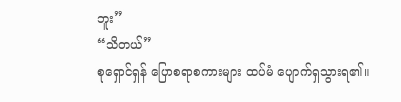ဘူး”
“သိတယ်”
စုရှောင်ရှန် ပြောစရာစကားများ ထပ်မံ ပျောက်ရှသွားရ၏။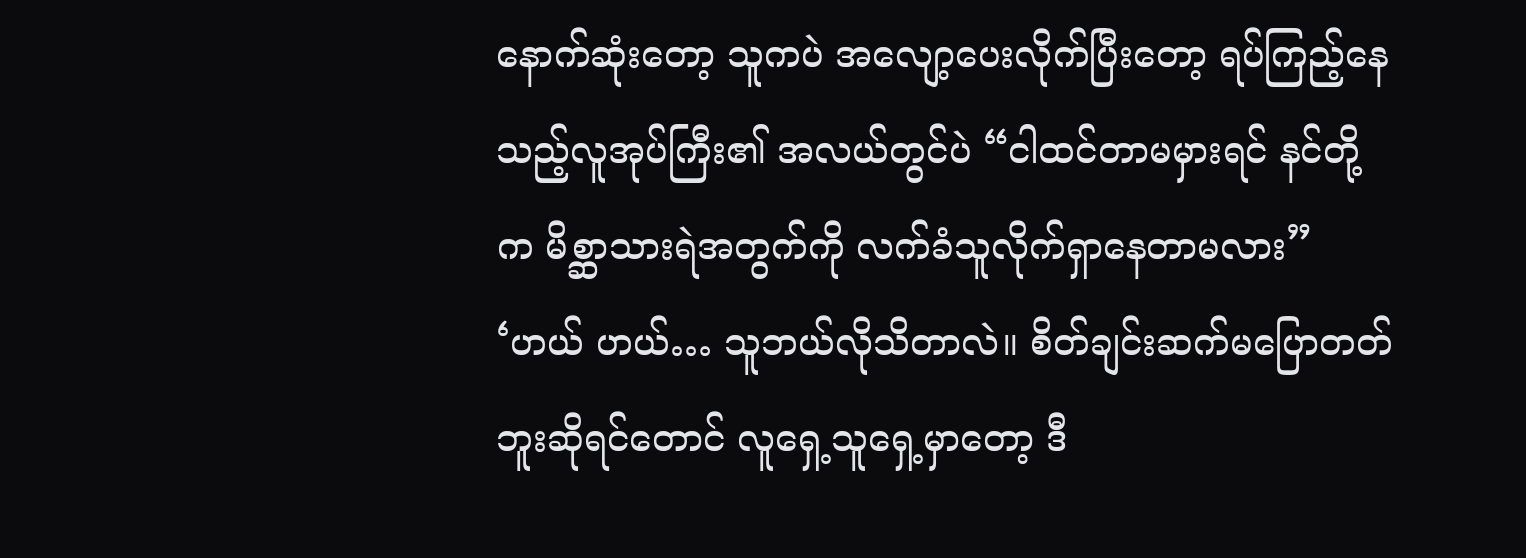နောက်ဆုံးတော့ သူကပဲ အလျော့ပေးလိုက်ပြီးတော့ ရပ်ကြည့်နေသည့်လူအုပ်ကြီး၏ အလယ်တွင်ပဲ “ငါထင်တာမမှားရင် နင်တို့က မိစ္ဆာသားရဲအတွက်ကို လက်ခံသူလိုက်ရှာနေတာမလား”
‘ဟယ် ဟယ်… သူဘယ်လိုသိတာလဲ။ စိတ်ချင်းဆက်မပြောတတ်ဘူးဆိုရင်တောင် လူရှေ့သူရှေ့မှာတော့ ဒီ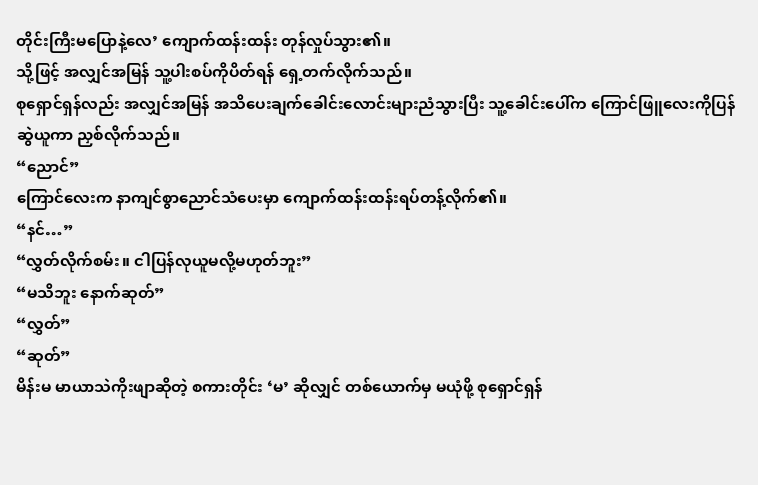တိုင်းကြီးမပြောနဲ့လေ’ ကျောက်ထန်းထန်း တုန်လှုပ်သွား၏။
သို့ဖြင့် အလျှင်အမြန် သူ့ပါးစပ်ကိုပိတ်ရန် ရှေ့တက်လိုက်သည်။
စုရှောင်ရှန်လည်း အလျှင်အမြန် အသိပေးချက်ခေါင်းလောင်းများညံသွားပြီး သူ့ခေါင်းပေါ်က ကြောင်ဖြူလေးကိုပြန်ဆွဲယူကာ ညှစ်လိုက်သည်။
“ညောင်”
ကြောင်လေးက နာကျင်စွာညောင်သံပေးမှာ ကျောက်ထန်းထန်းရပ်တန့်လိုက်၏။
“နင်…”
“လွှတ်လိုက်စမ်း။ ငါပြန်လုယူမလို့မဟုတ်ဘူး”
“မသိဘူး နောက်ဆုတ်”
“လွှတ်”
“ဆုတ်”
မိန်းမ မာယာသဲကိုးဖျာဆိုတဲ့ စကားတိုင်း ‘မ’ ဆိုလျှင် တစ်ယောက်မှ မယုံဖို့ စုရှောင်ရှန်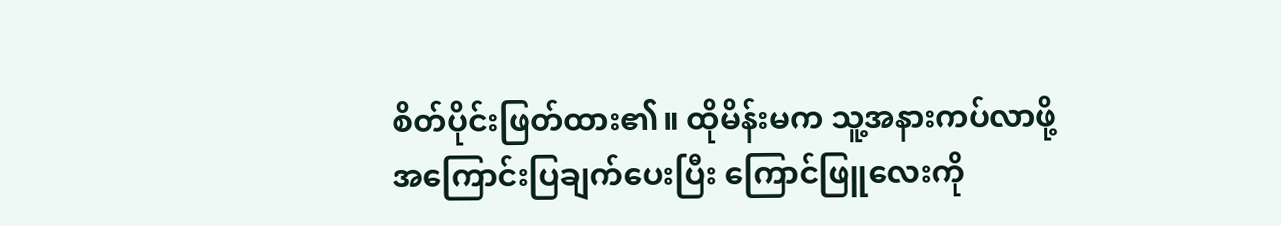စိတ်ပိုင်းဖြတ်ထား၏။ ထိုမိန်းမက သူ့အနားကပ်လာဖို့အကြောင်းပြချက်ပေးပြီး ကြောင်ဖြူလေးကို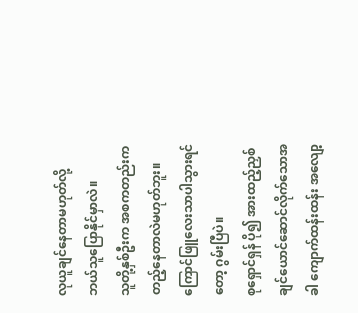လုယူချင်နေတာမဟုတ်လို့ ဘယ်သူပြောနိုင်မှာလဲ။
သူတို့နှစ်ဦးက အစကတည်းက တည့်နေတာလဲမဟုတ်ဘူး။ ကြောင်ဖြူလေးသာပါသွားရင်တော့ ဂွမ်းပြီပဲ။
စုရှောင်ရှန် ပို၍ အားထည့်ညှစ်ချင်ယောင်ဆောင်လိုက်သောအခါ ကျောက်ထန်းထန်း အလျော့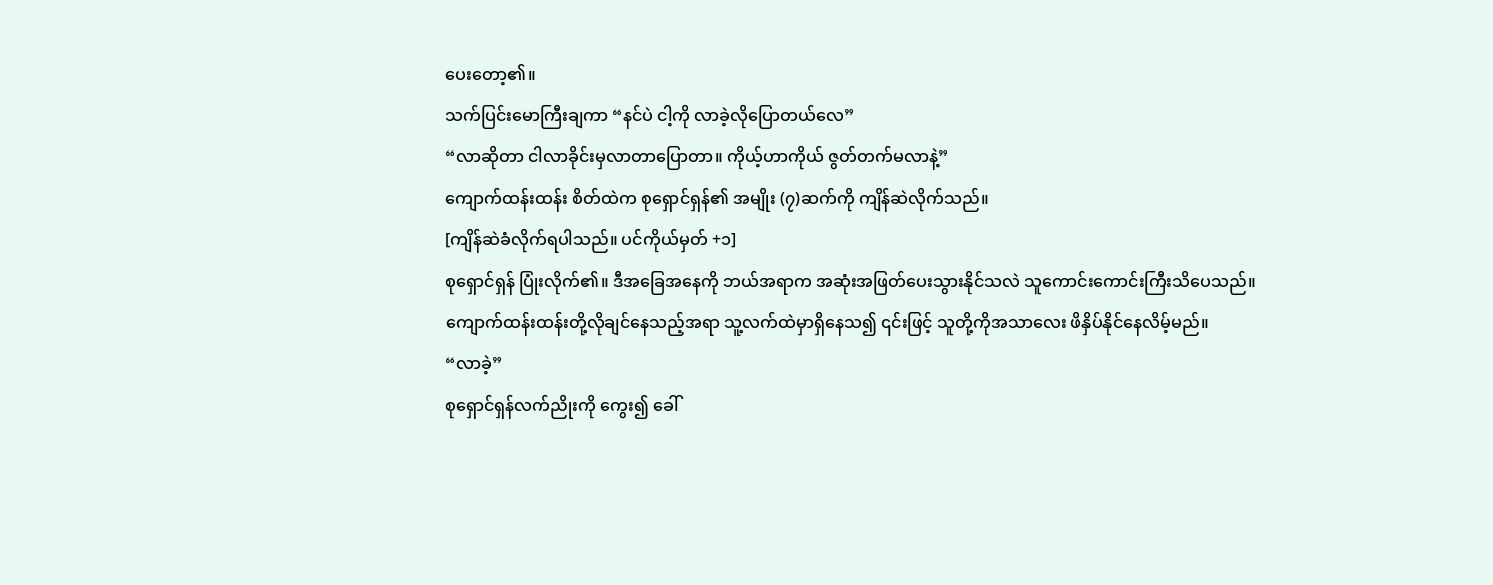ပေးတော့၏။
သက်ပြင်းမောကြီးချကာ “နင်ပဲ ငါ့ကို လာခဲ့လိုပြောတယ်လေ”
“လာဆိုတာ ငါလာခိုင်းမှလာတာပြောတာ။ ကိုယ့်ဟာကိုယ် ဇွတ်တက်မလာနဲ့”
ကျောက်ထန်းထန်း စိတ်ထဲက စုရှောင်ရှန်၏ အမျိုး (၇)ဆက်ကို ကျိန်ဆဲလိုက်သည်။
[ကျိန်ဆဲခံလိုက်ရပါသည်။ ပင်ကိုယ်မှတ် +၁]
စုရှောင်ရှန် ပြုံးလိုက်၏။ ဒီအခြေအနေကို ဘယ်အရာက အဆုံးအဖြတ်ပေးသွားနိုင်သလဲ သူကောင်းကောင်းကြီးသိပေသည်။
ကျောက်ထန်းထန်းတို့လိုချင်နေသည့်အရာ သူ့လက်ထဲမှာရှိနေသ၍ ၎င်းဖြင့် သူတို့ကိုအသာလေး ဖိနှိပ်နိုင်နေလိမ့်မည်။
“လာခဲ့”
စုရှောင်ရှန်လက်ညိုးကို ကွေး၍ ခေါ်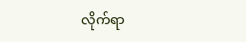လိုက်ရာ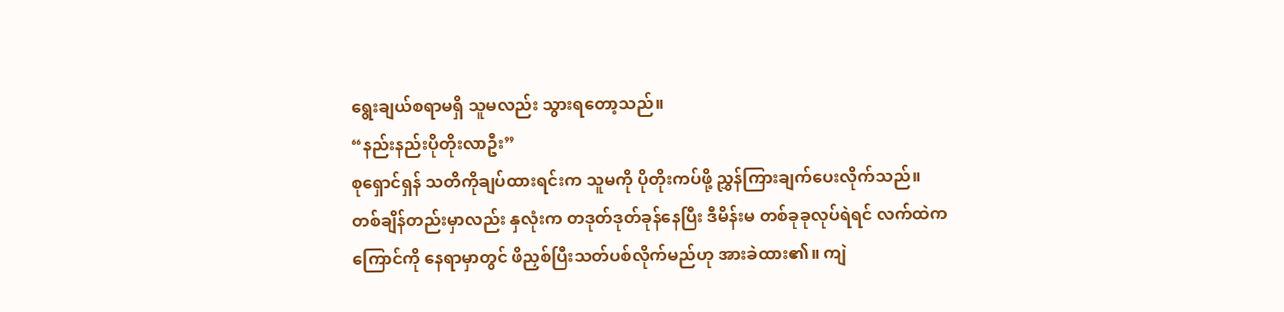ရွေးချယ်စရာမရှိ သူမလည်း သွားရတော့သည်။
“နည်းနည်းပိုတိုးလာဦး”
စုရှောင်ရှန် သတိကိုချပ်ထားရင်းက သူမကို ပိုတိုးကပ်ဖို့ ညွှန်ကြားချက်ပေးလိုက်သည်။
တစ်ချိန်တည်းမှာလည်း နှလုံးက တဒုတ်ဒုတ်ခုန်နေပြီး ဒီမိန်းမ တစ်ခုခုလုပ်ရဲရင် လက်ထဲက ကြောင်ကို နေရာမှာတွင် ဖိညှစ်ပြီးသတ်ပစ်လိုက်မည်ဟု အားခဲထား၏။ ကျဲ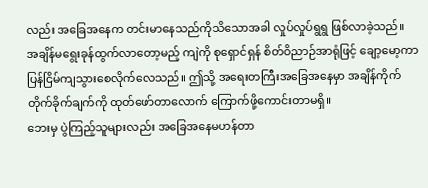လည်း အခြေအနေက တင်းမာနေသည်ကိုသိသောအခါ လှုပ်လှုပ်ရွရွ ဖြစ်လာခဲ့သည်။
အချိန်မရွေးခုန်ထွက်လာတော့မည့် ကျဲကို စုရှောင်ရှန် စိတ်ဝိညာဉ်အာရုံဖြင့် ချော့မော့ကာ ပြန်ငြိမ်ကျသွားစေလိုက်လေသည်။ ဤသို့ အရေးတကြီးအခြေအနေမှာ အချိန်ကိုက် တိုက်ခိုက်ချက်ကို ထုတ်ဖော်တာလောက် ကြောက်ဖို့ကောင်းတာမရှိ။
ဘေးမှ ပွဲကြည့်သူများလည်း အခြေအနေမဟန်တာ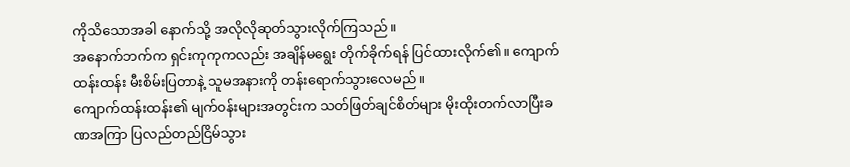ကိုသိသောအခါ နောက်သို့ အလိုလိုဆုတ်သွားလိုက်ကြသည်။
အနောက်ဘက်က ရှင်းကုကုကလည်း အချိန်မရွေး တိုက်ခိုက်ရန် ပြင်ထားလိုက်၏။ ကျောက်ထန်းထန်း မီးစိမ်းပြတာနဲ့ သူမအနားကို တန်းရောက်သွားလေမည်။
ကျောက်ထန်းထန်း၏ မျက်၀န်းများအတွင်းက သတ်ဖြတ်ချင်စိတ်များ မိုးထိုးတက်လာပြီးခဏအကြာ ပြလည်တည်ငြိမ်သွား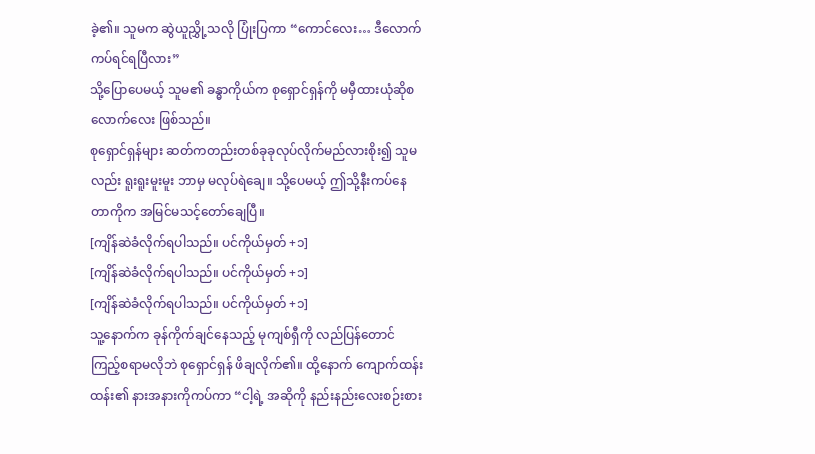ခဲ့၏။ သူမက ဆွဲယူညွှို့သလို ပြုံးပြကာ “ကောင်လေး… ဒီလောက်ကပ်ရင်ရပြီလား”
သို့ပြောပေမယ့် သူမ၏ ခန္ဓာကိုယ်က စုရှောင်ရှန်ကို မမှီထားယုံဆိုစလောက်လေး ဖြစ်သည်။
စုရှောင်ရှန်များ ဆတ်ကတည်းတစ်ခုခုလုပ်လိုက်မည်လားစိုး၍ သူမလည်း ရူးရူးမူးမူး ဘာမှ မလုပ်ရဲချေ။ သို့ပေမယ့် ဤသို့နီးကပ်နေတာကိုက အမြင်မသင့်တော်ချေပြီ။
[ကျိန်ဆဲခံလိုက်ရပါသည်။ ပင်ကိုယ်မှတ် +၁]
[ကျိန်ဆဲခံလိုက်ရပါသည်။ ပင်ကိုယ်မှတ် +၁]
[ကျိန်ဆဲခံလိုက်ရပါသည်။ ပင်ကိုယ်မှတ် +၁]
သူ့နောက်က ခုန်ကိုက်ချင်နေသည့် မုကျစ်ရှီကို လည်ပြန်တောင်ကြည့်စရာမလိုဘဲ စုရှောင်ရှန် ဖိချလိုက်၏။ ထို့နောက် ကျောက်ထန်းထန်း၏ နားအနားကိုကပ်ကာ “ငါ့ရဲ့ အဆိုကို နည်းနည်းလေးစဉ်းစား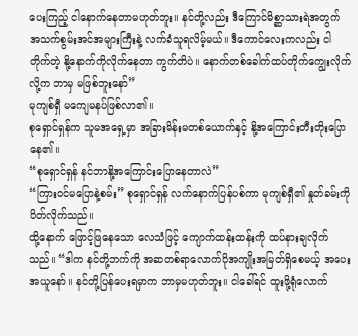ပေးကြည့် ငါနောက်နေတာမဟုတ်ဘူး။ နင်တို့လည်း ဒီကြောင်မိစ္ဆာသားရဲအတွက် အသက်စွမ်းအင်အများကြီးနဲ့ လက်ခံသူရလိမ့်မယ်။ ဒီကောင်လေးကလည်း ငါတိုက်တဲ့ နို့နောက်ကိုလိုက်နေတာ ကွက်တိပဲ။ နောက်တစ်ခေါက်ထပ်တိုက်ကျွေးလိုက်လို့က ဘာမှ မဖြစ်ဘူးနော်”
မုကျစ်ရှီ မကျေမနပ်ဖြစ်လာ၏။
စုရှောင်ရှန်က သူမအရှေ့မှာ အခြားမိန်းမတစ်ယောက်နှင့် နို့အကြောင်းတီးတိုးပြောနေ၏။
“စုရှောင်ရှန် နင်ဘာနို့အကြောင်းပြောနေတာလဲ”
“ကြား၀င်မပြောနဲ့စမ်း” စုရှောင်ရှန် လက်နောက်ပြန်ပစ်ကာ မုကျစ်ရှီ၏ နှုတ်ခမ်းကိုပိတ်လိုက်သည်။
ထို့နောက် ဖြောင့်ဖြနေသော လေသံဖြင့် ကျောက်ထန်းထန်းကို ထပ်နားချလိုက်သည်။ “ဒါက နင်တို့ဘက်ကို အဆတစ်ရာလောက်ပိုအကျိုးအမြတ်ရှိစေမယ့် အပေးအယူနော်။ နင်တို့ပြန်ပေးရမှာက ဘာမှမဟုတ်ဘူး။ ငါခေါ်ရင် ထူးဖို့ရုံလောက်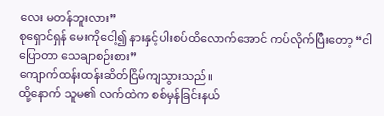လေး မတန်ဘူးလား”
စုရှောင်ရှန် မေးကိုငေါ့၍ နားနှင့်ပါးစပ်ထိလောက်အောင် ကပ်လိုက်ပြီးတော့ “ငါပြောတာ သေချာစဉ်းစား”
ကျောက်ထန်းထန်းဆိတ်ငြိမ်ကျသွားသည်။
ထို့နောက် သူမ၏ လက်ထဲက စစ်မှန်ခြင်းနယ်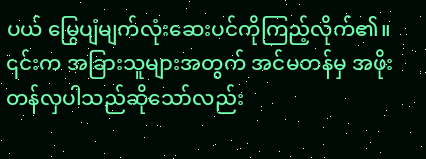ပယ် မြွေပျံမျက်လုံးဆေးပင်ကိုကြည့်လိုက်၏။ ၎င်းက အခြားသူများအတွက် အင်မတန်မှ အဖိုးတန်လှပါသည်ဆိုသော်လည်း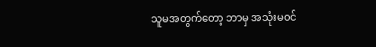သူမအတွက်တော့ ဘာမှ အသုံးမ၀င်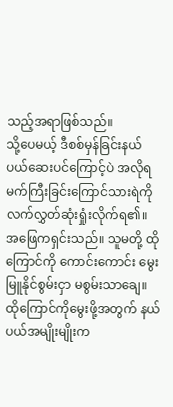သည့်အရာဖြစ်သည်။
သို့ပေမယ့် ဒီစစ်မှန်ခြင်းနယ်ပယ်ဆေးပင်ကြောင့်ပဲ အလိုရမက်ကြီးခြင်းကြောင်သားရဲကို လက်လွှတ်ဆုံးရှုံးလိုက်ရ၏။
အဖြေကရှင်းသည်။ သူမတို့ ထိုကြောင်ကို ကောင်းကောင်း မွေးမြူနိုင်စွမ်းငှာ မစွမ်းသာချေ။
ထိုကြောင်ကိုမွေးဖို့အတွက် နယ်ပယ်အမျိုးမျိုးက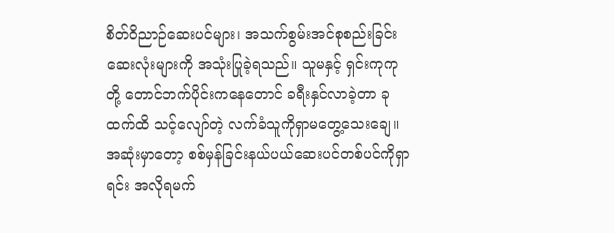စိတ်ဝိညာဉ်ဆေးပင်များ၊ အသက်စွမ်းအင်စုစည်းခြင်းဆေးလုံးများကို အသုံးပြုခဲ့ရသည်။ သူမနှင့် ရှင်းကုကုတို့ တောင်ဘက်ပိုင်းကနေတောင် ခရီးနှင်လာခဲ့တာ ခုထက်ထိ သင့်လျော်တဲ့ လက်ခံသူကိုရှာမတွေ့သေးချေ။
အဆုံးမှာတော့ စစ်မှန်ခြင်းနယ်ပယ်ဆေးပင်တစ်ပင်ကိုရှာရင်း အလိုရမက်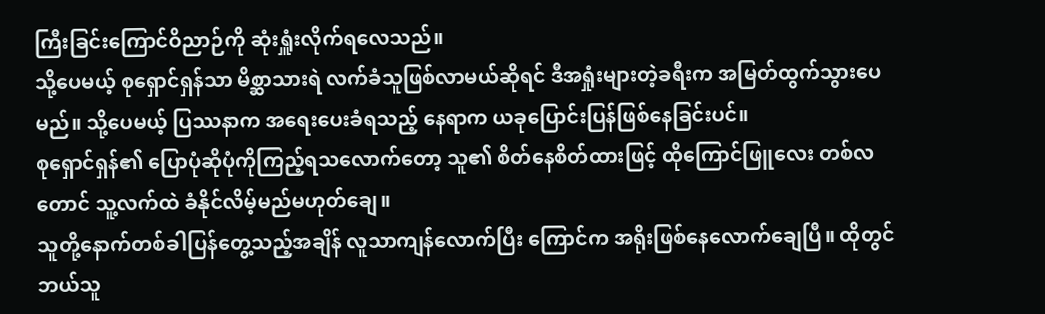ကြီးခြင်းကြောင်ဝိညာဉ်ကို ဆုံးရှူံးလိုက်ရလေသည်။
သို့ပေမယ့် စုရှောင်ရှန်သာ မိစ္ဆာသားရဲ လက်ခံသူဖြစ်လာမယ်ဆိုရင် ဒီအရှုံးများတဲ့ခရီးက အမြတ်ထွက်သွားပေမည်။ သို့ပေမယ့် ပြဿနာက အရေးပေးခံရသည့် နေရာက ယခုပြောင်းပြန်ဖြစ်နေခြင်းပင်။
စုရှောင်ရှန်၏ ပြောပုံဆိုပုံကိုကြည့်ရသလောက်တော့ သူ၏ စိတ်နေစိတ်ထားဖြင့် ထိုကြောင်ဖြူလေး တစ်လတောင် သူ့လက်ထဲ ခံနိုင်လိမ့်မည်မဟုတ်ချေ။
သူတို့နောက်တစ်ခါပြန်တွေ့သည့်အချိန် လူသာကျန်လောက်ပြီး ကြောင်က အရိုးဖြစ်နေလောက်ချေပြီ။ ထိုတွင် ဘယ်သူ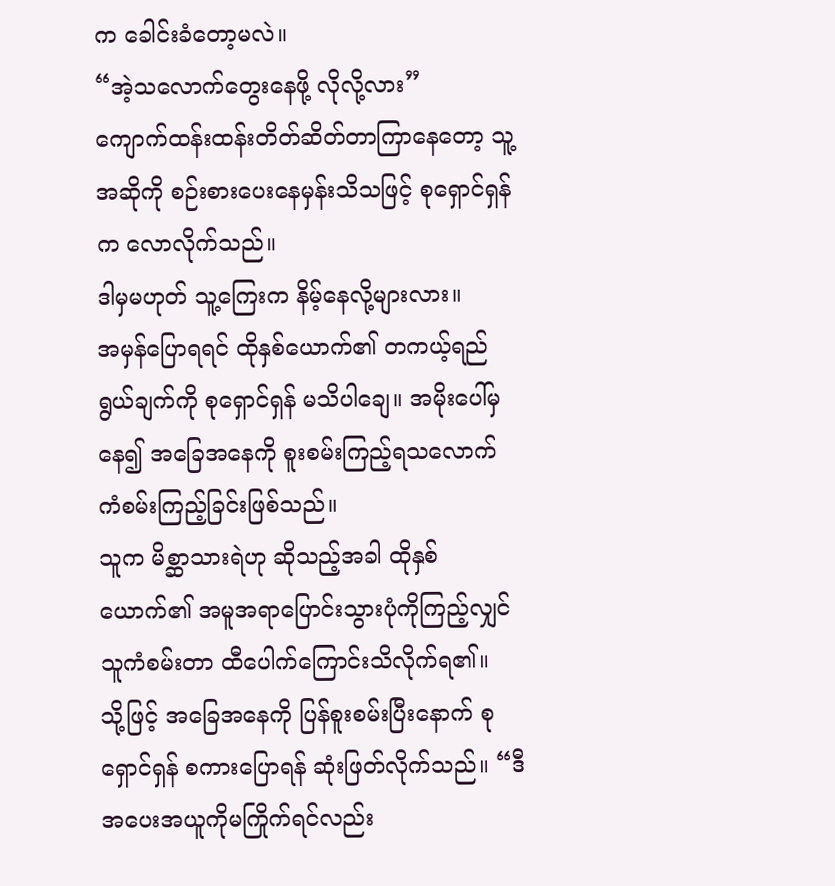က ခေါင်းခံတော့မလဲ။
“အဲ့သလောက်တွေးနေဖို့ လိုလို့လား”
ကျောက်ထန်းထန်းတိတ်ဆိတ်တာကြာနေတော့ သူ့အဆိုကို စဉ်းစားပေးနေမှန်းသိသဖြင့် စုရှောင်ရှန်က လောလိုက်သည်။
ဒါမှမဟုတ် သူ့ကြေးက နိမ့်နေလို့များလား။
အမှန်ပြောရရင် ထိုနှစ်ယောက်၏ တကယ့်ရည်ရွယ်ချက်ကို စုရှောင်ရှန် မသိပါချေ။ အမိုးပေါ်မှနေ၍ အခြေအနေကို စူးစမ်းကြည့်ရသလောက် ကံစမ်းကြည့်ခြင်းဖြစ်သည်။
သူက မိစ္ဆာသားရဲဟု ဆိုသည့်အခါ ထိုနှစ်ယောက်၏ အမူအရာပြောင်းသွားပုံကိုကြည့်လျှင် သူကံစမ်းတာ ထီပေါက်ကြောင်းသိလိုက်ရ၏။
သို့ဖြင့် အခြေအနေကို ပြန်စူးစမ်းပြီးနောက် စုရှောင်ရှန် စကားပြောရန် ဆုံးဖြတ်လိုက်သည်။ “ဒီအပေးအယူကိုမကြိုက်ရင်လည်း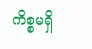ကိစ္စမရှိ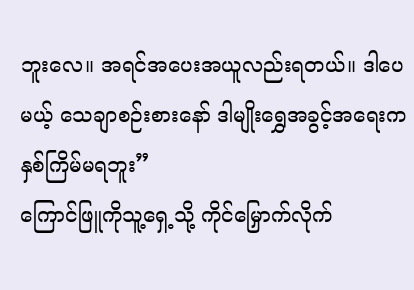ဘူးလေ။ အရင်အပေးအယူလည်းရတယ်။ ဒါပေမယ့် သေချာစဉ်းစားနော် ဒါမျိုးရွှေအခွင့်အရေးက နှစ်ကြိမ်မရဘူး”
ကြောင်ဖြူကိုသူ့ရှေ့သို့ ကိုင်မြှောက်လိုက်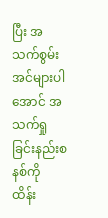ပြီး အသက်စွမ်းအင်များပါအောင် အသက်ရှုခြင်းနည်းစနစ်ကို ထိန်း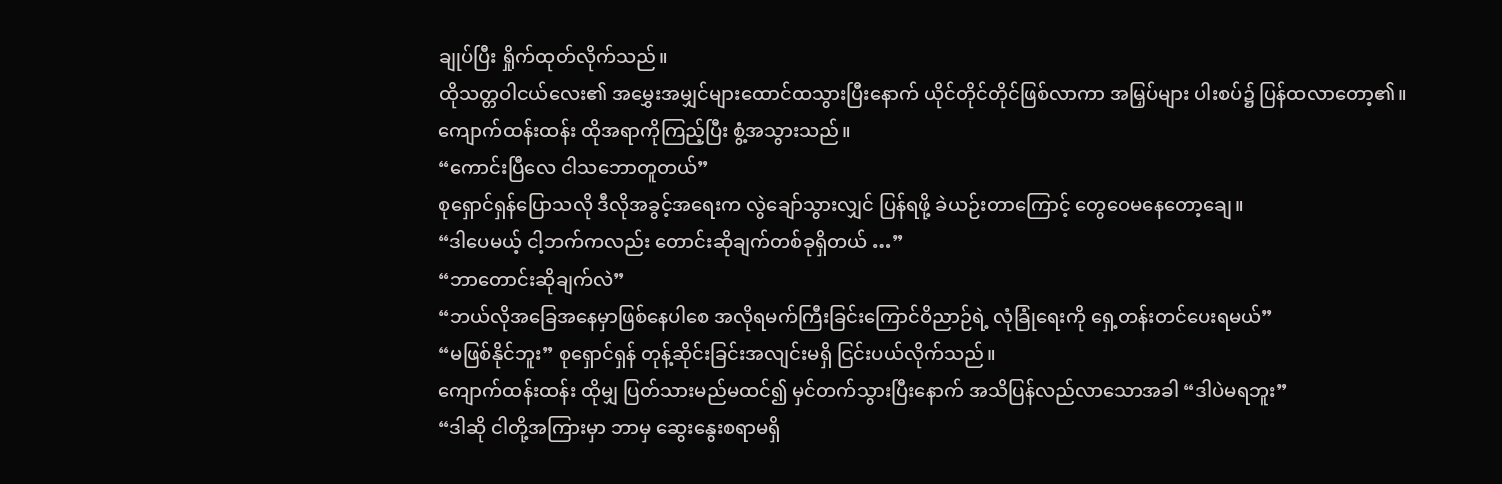ချုပ်ပြီး ရှိုက်ထုတ်လိုက်သည်။
ထိုသတ္တဝါငယ်လေး၏ အမွှေးအမျှင်များထောင်ထသွားပြီးနောက် ယိုင်တိုင်တိုင်ဖြစ်လာကာ အမြှပ်များ ပါးစပ်၌ ပြန်ထလာတော့၏။
ကျောက်ထန်းထန်း ထိုအရာကိုကြည့်ပြီး စွံ့အသွားသည်။
“ကောင်းပြီလေ ငါသဘောတူတယ်”
စုရှောင်ရှန်ပြောသလို ဒီလိုအခွင့်အရေးက လွဲချော်သွားလျှင် ပြန်ရဖို့ ခဲယဉ်းတာကြောင့် တွေဝေမနေတော့ချေ။
“ဒါပေမယ့် ငါ့ဘက်ကလည်း တောင်းဆိုချက်တစ်ခုရှိတယ် …”
“ဘာတောင်းဆိုချက်လဲ”
“ဘယ်လိုအခြေအနေမှာဖြစ်နေပါစေ အလိုရမက်ကြီးခြင်းကြောင်ဝိညာဉ်ရဲ့ လုံခြုံရေးကို ရှေ့တန်းတင်ပေးရမယ်”
“မဖြစ်နိုင်ဘူး” စုရှောင်ရှန် တုန့်ဆိုင်းခြင်းအလျင်းမရှိ ငြင်းပယ်လိုက်သည်။
ကျောက်ထန်းထန်း ထိုမျှ ပြတ်သားမည်မထင်၍ မှင်တက်သွားပြီးနောက် အသိပြန်လည်လာသောအခါ “ဒါပဲမရဘူး”
“ဒါဆို ငါတို့အကြားမှာ ဘာမှ ဆွေးနွေးစရာမရှိ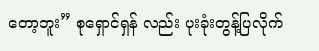တော့ဘူး” စုရှောင်ရှန် လည်း ပုးခုံးတွန့်ပြလိုက်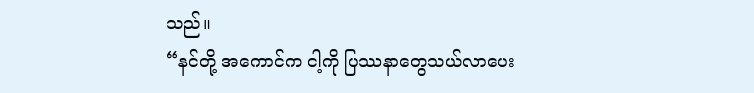သည်။
“နင်တို့ အကောင်က ငါ့ကို ပြဿနာတွေသယ်လာပေး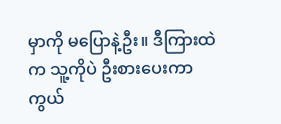မှာကို မပြောနဲ့ဦး။ ဒီကြားထဲက သူ့ကိုပဲ ဦးစားပေးကာကွယ်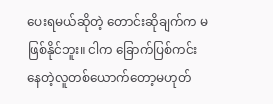ပေးရမယ်ဆိုတဲ့ တောင်းဆိုချက်က မဖြစ်နိုင်ဘူး။ ငါက ခြောက်ပြစ်ကင်းနေတဲ့လူတစ်ယောက်တော့မဟုတ်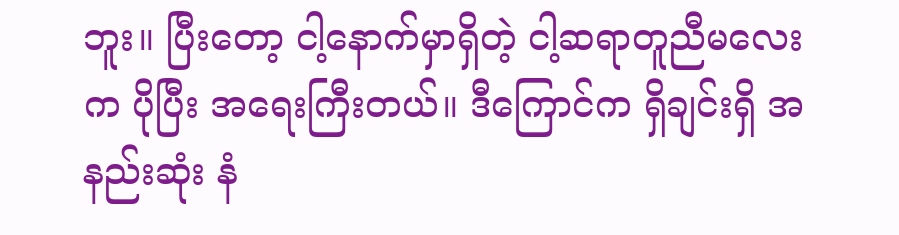ဘူး။ ပြီးတော့ ငါ့နောက်မှာရှိတဲ့ ငါ့ဆရာတူညီမလေးက ပိုပြီး အရေးကြီးတယ်။ ဒီကြောင်က ရှိချင်းရှိ အနည်းဆုံး နံ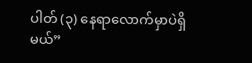ပါတ် (၃) နေရာလောက်မှာပဲရှိမယ်”